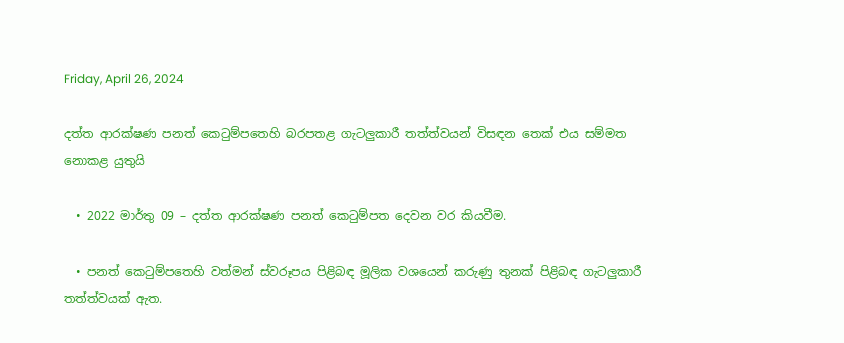Friday, April 26, 2024

දත්ත ආරක්ෂණ පනත් කෙටුම්පතෙහි බරපතළ ගැටලුකාරී තත්ත්වයන් විසඳන තෙක් එය සම්මත නොකළ යුතුයි

  • 2022 මාර්තු 09 – දත්ත ආරක්ෂණ පනත් කෙටුම්පත දෙවන වර කියවීම.

  • පනත් කෙටුම්පතෙහි වත්මන් ස්වරූපය පිළිබඳ මූලික වශයෙන් කරුණු තුනක් පිළිබඳ ගැටලුකාරී තත්ත්වයක් ඇත.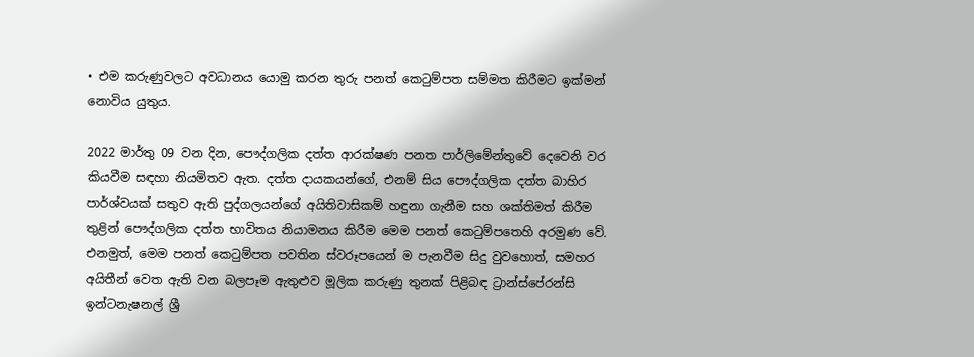• එම කරුණුවලට අවධානය යොමු කරන තුරු පනත් කෙටුම්පත සම්මත කිරීමට ඉක්මන් නොවිය යුතුය.

2022 මාර්තු 09 වන දින, පෞද්ගලික දත්ත ආරක්ෂණ පනත පාර්ලිමේන්තුවේ දෙවෙනි වර කියවීම සඳහා නියමිතව ඇත. දත්ත දායකයන්ගේ, එනම් සිය පෞද්ගලික දත්ත බාහිර පාර්ශ්වයක් සතුව ඇති පුද්ගලයන්ගේ අයිතිවාසිකම් හඳුනා ගැනීම සහ ශක්තිමත් කිරීම තුළින් පෞද්ගලික දත්ත භාවිතය නියාමනය කිරීම මෙම පනත් කෙටුම්පතෙහි අරමුණ වේ. එනමුත්, මෙම පනත් කෙටුම්පත පවතින ස්වරූපයෙන් ම පැනවීම සිදු වුවහොත්, සමහර අයිතීන් වෙත ඇති වන බලපෑම ඇතුළුව මූලික කරුණු තුනක් පිළිබඳ ට්‍රාන්ස්පේරන්සි ඉන්ටනැෂනල් ශ්‍රී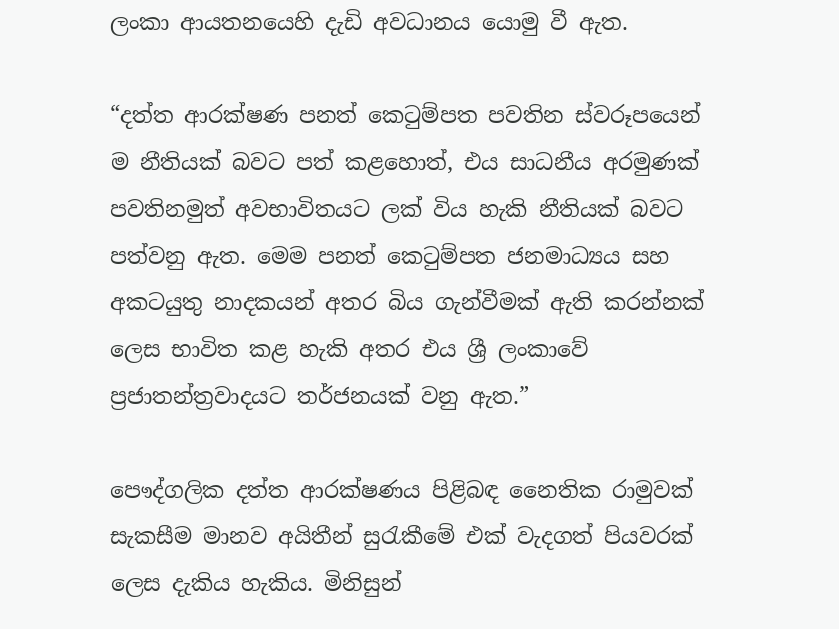ලංකා ආයතනයෙහි දැඩි අවධානය යොමු වී ඇත.

“දත්ත ආරක්ෂණ පනත් කෙටුම්පත පවතින ස්වරූපයෙන් ම නීතියක් බවට පත් කළහොත්, එය සාධනීය අරමුණක් පවතිනමුත් අවභාවිතයට ලක් විය හැකි නීතියක් බවට පත්වනු ඇත. මෙම පනත් කෙටුම්පත ජනමාධ්‍යය සහ අකටයුතු නාදකයන් අතර බිය ගැන්වීමක් ඇති කරන්නක් ලෙස භාවිත කළ හැකි අතර එය ශ්‍රී ලංකාවේ ප්‍රජාතන්ත්‍රවාදයට තර්ජනයක් වනු ඇත.”

පෞද්ගලික දත්ත ආරක්ෂණය පිළිබඳ නෛතික රාමුවක් සැකසීම මානව අයිතීන් සුරැකීමේ එක් වැදගත් පියවරක් ලෙස දැකිය හැකිය. මිනිසුන්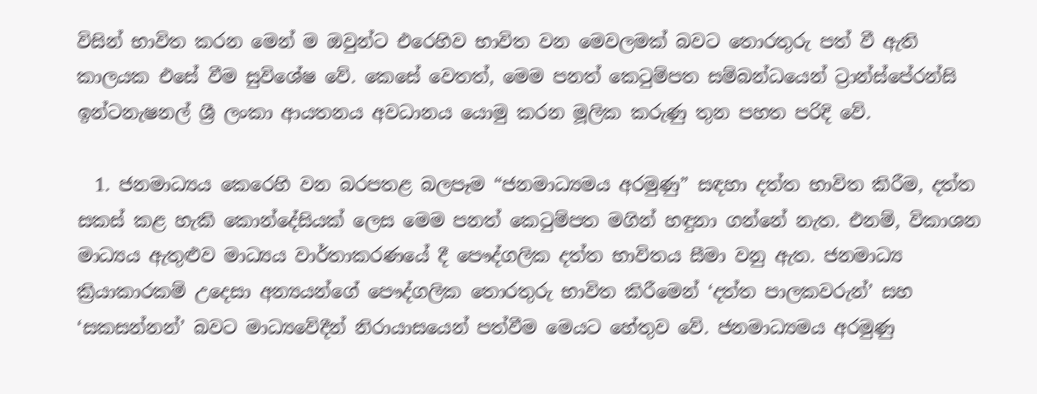විසින් භාවිත කරන මෙන් ම ඔවුන්ට එරෙහිව භාවිත වන මෙවලමක් බවට තොරතුරු පත් වී ඇති කාලයක එසේ වීම සුවිශේෂ වේ. කෙසේ වෙතත්, මෙම පනත් කෙටුම්පත සම්බන්ධයෙන් ට්‍රාන්ස්පේරන්සි ඉන්ටනැෂනල් ශ්‍රී ලංකා ආයතනය අවධානය යොමු කරන මූලික කරුණු තුන පහත පරිදි වේ.

  1. ජනමාධ්‍යය කෙරෙහි වන බරපතළ බලපෑම “ජනමාධ්‍යමය අරමුණු” සඳහා දත්ත භාවිත කිරීම, දත්ත සකස් කළ හැකි කොන්දේසියක් ලෙස මෙම පනත් කෙටුම්පත මගින් හඳුනා ගන්නේ නැත. එනම්, විකාශන මාධ්‍යය ඇතුළුව මාධ්‍යය වාර්තාකරණයේ දී පෞද්ගලික දත්ත භාවිතය සීමා වනු ඇත. ජනමාධ්‍ය ක්‍රියාකාරකම් උදෙසා අන්‍යයන්ගේ පෞද්ගලික තොරතුරු භාවිත කිරීමෙන් ‘දත්ත පාලකවරුන්’ සහ ‘සකසන්නන්’ බවට මාධ්‍යවේදීන් නිරායාසයෙන් පත්වීම මෙයට හේතුව වේ. ජනමාධ්‍යමය අරමුණු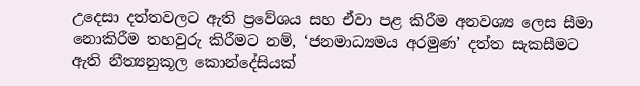උදෙසා දත්තවලට ඇති ප්‍රවේශය සහ ඒවා පළ කිරීම අනවශ්‍ය ලෙස සීමා නොකිරීම තහවුරු කිරීමට නම්, ‘ජනමාධ්‍යමය අරමුණ’ දත්ත සැකසීමට ඇති නීත්‍යනුකූල කොන්දේසියක්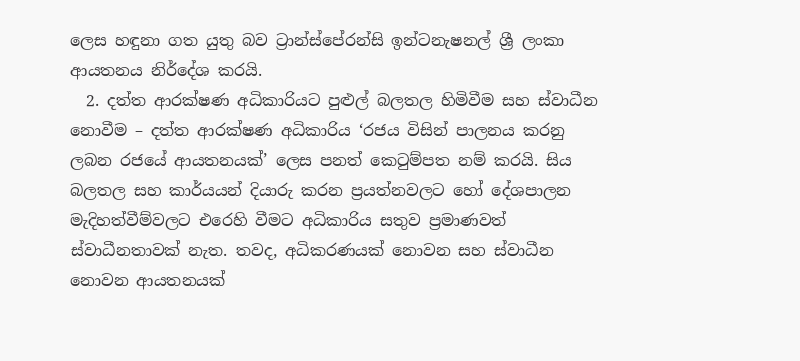ලෙස හඳුනා ගත යුතු බව ට්‍රාන්ස්පේරන්සි ඉන්ටනැෂනල් ශ්‍රී ලංකා ආයතනය නිර්දේශ කරයි.
  2. දත්ත ආරක්ෂණ අධිකාරියට පුළුල් බලතල හිමිවීම සහ ස්වාධීන නොවීම – දත්ත ආරක්ෂණ අධිකාරිය ‘රජය විසින් පාලනය කරනු ලබන රජයේ ආයතනයක්’ ලෙස පනත් කෙටුම්පත නම් කරයි. සිය බලතල සහ කාර්යයන් දියාරු කරන ප්‍රයත්නවලට හෝ දේශපාලන මැදිහත්වීම්වලට එරෙහි වීමට අධිකාරිය සතුව ප්‍රමාණවත් ස්වාධීනතාවක් නැත. තවද, අධිකරණයක් නොවන සහ ස්වාධීන නොවන ආයතනයක්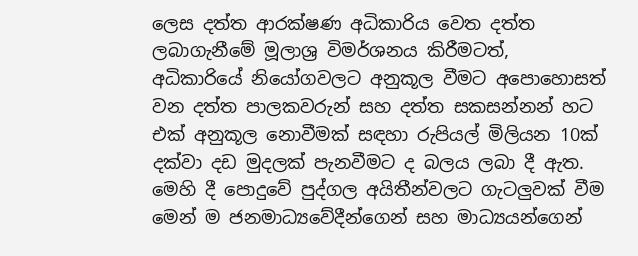ලෙස දත්ත ආරක්ෂණ අධිකාරිය වෙත දත්ත ලබාගැනීමේ මූලාශ්‍ර විමර්ශනය කිරීමටත්, අධිකාරියේ නියෝගවලට අනුකූල වීමට අපොහොසත් වන දත්ත පාලකවරුන් සහ දත්ත සකසන්නන් හට එක් අනුකූල නොවීමක් සඳහා රුපියල් මිලියන 10ක් දක්වා දඩ මුදලක් පැනවීමට ද බලය ලබා දී ඇත. මෙහි දී පොදුවේ පුද්ගල අයිතීන්වලට ගැටලුවක් වීම මෙන් ම ජනමාධ්‍යවේදීන්ගෙන් සහ මාධ්‍යයන්ගෙන්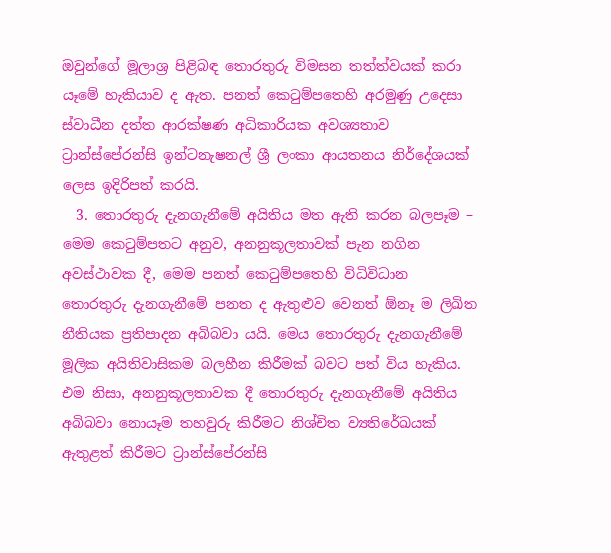ඔවුන්ගේ මූලාශ්‍ර පිළිබඳ තොරතුරු විමසන තත්ත්වයක් කරා යෑමේ හැකියාව ද ඇත. පනත් කෙටුම්පතෙහි අරමුණු උදෙසා ස්වාධීන දත්ත ආරක්ෂණ අධිකාරියක අවශ්‍යතාව ට්‍රාන්ස්පේරන්සි ඉන්ටනැෂනල් ශ්‍රී ලංකා ආයතනය නිර්දේශයක් ලෙස ඉදිරිපත් කරයි.
  3. තොරතුරු දැනගැනීමේ අයිතිය මත ඇති කරන බලපෑම – මෙම කෙටුම්පතට අනුව, අනනුකූලතාවක් පැන නගින අවස්ථාවක දී, මෙම පනත් කෙටුම්පතෙහි විධිවිධාන තොරතුරු දැනගැනීමේ පනත ද ඇතුළුව වෙනත් ඕනෑ ම ලිඛිත නීතියක ප්‍රතිපාදන අබිබවා යයි. මෙය තොරතුරු දැනගැනීමේ මූලික අයිතිවාසිකම බලහීන කිරීමක් බවට පත් විය හැකිය. එම නිසා, අනනුකූලතාවක දී තොරතුරු දැනගැනීමේ අයිතිය අබිබවා නොයෑම තහවුරු කිරීමට නිශ්චිත ව්‍යතිරේඛයක් ඇතුළත් කිරීමට ට්‍රාන්ස්පේරන්සි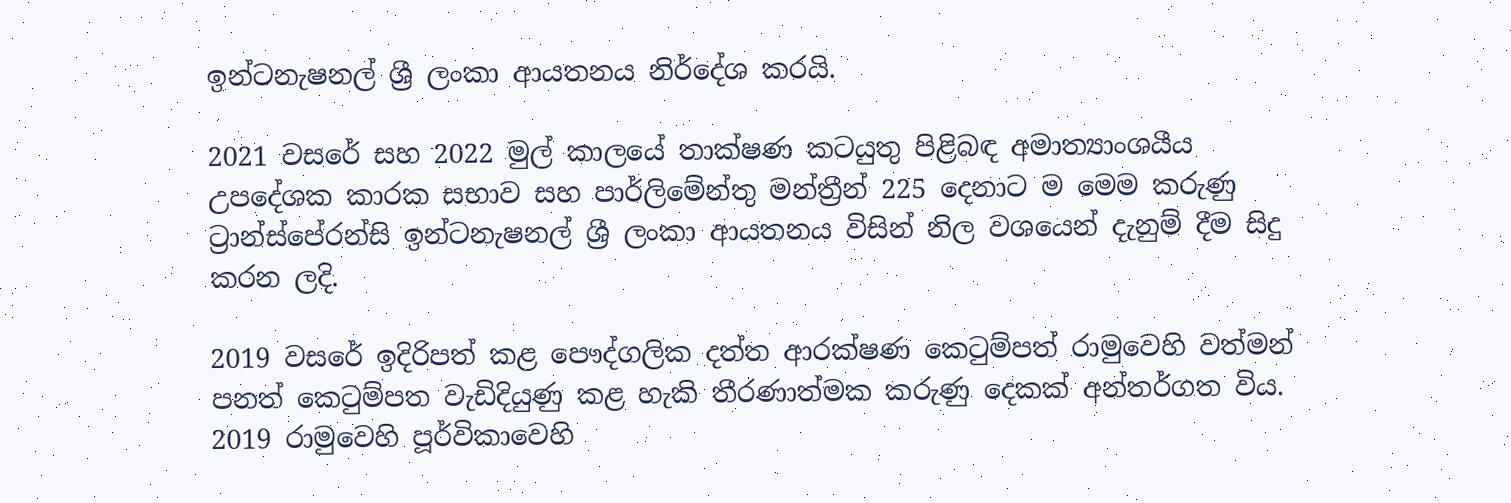ඉන්ටනැෂනල් ශ්‍රී ලංකා ආයතනය නිර්දේශ කරයි.

2021 වසරේ සහ 2022 මුල් කාලයේ තාක්ෂණ කටයුතු පිළිබඳ අමාත්‍යාංශයීය උපදේශක කාරක සභාව සහ පාර්ලිමේන්තු මන්ත්‍රීන් 225 දෙනාට ම මෙම කරුණු ට්‍රාන්ස්පේරන්සි ඉන්ටනැෂනල් ශ්‍රී ලංකා ආයතනය විසින් නිල වශයෙන් දැනුම් දීම සිදු කරන ලදි.

2019 වසරේ ඉදිරිපත් කළ පෞද්ගලික දත්ත ආරක්ෂණ කෙටුම්පත් රාමුවෙහි වත්මන් පනත් කෙටුම්පත වැඩිදියුණු කළ හැකි තීරණාත්මක කරුණු දෙකක් අන්තර්ගත විය. 2019 රාමුවෙහි පූර්විකාවෙහි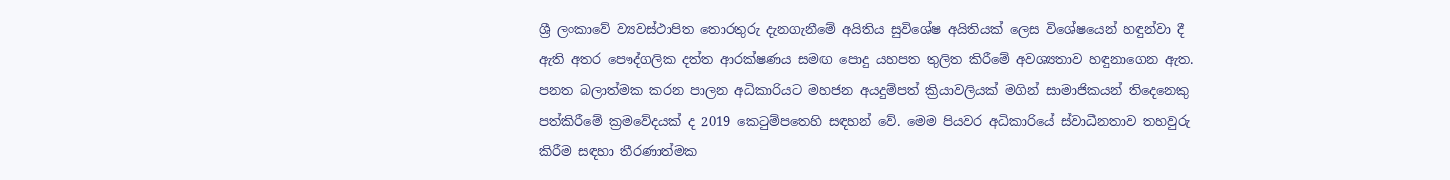ශ්‍රී ලංකාවේ ව්‍යවස්ථාපිත තොරතුරු දැනගැනීමේ අයිතිය සුවිශේෂ අයිතියක් ලෙස විශේෂයෙන් හඳුන්වා දී ඇති අතර පෞද්ගලික දත්ත ආරක්ෂණය සමඟ පොදු යහපත තුලිත කිරීමේ අවශ්‍යතාව හඳුනාගෙන ඇත. පනත බලාත්මක කරන පාලන අධිකාරියට මහජන අයදුම්පත් ක්‍රියාවලියක් මගින් සාමාජිකයන් තිදෙනෙකු පත්කිරීමේ ක්‍රමවේදයක් ද 2019 කෙටුම්පතෙහි සඳහන් වේ. මෙම පියවර අධිකාරියේ ස්වාධීනතාව තහවුරු කිරීම සඳහා තීරණාත්මක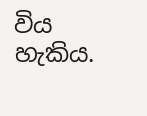විය හැකිය.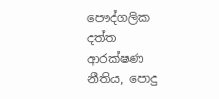පෞද්ගලික දත්ත ආරක්ෂණ නීතිය, පොදු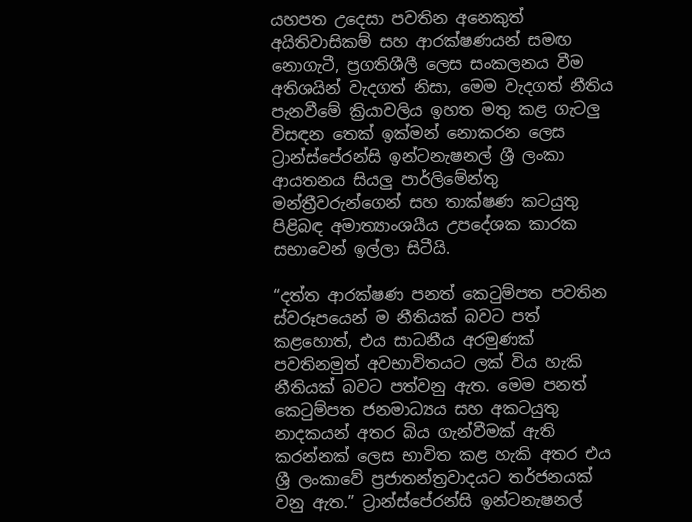යහපත උදෙසා පවතින අනෙකුත් අයිතිවාසිකම් සහ ආරක්ෂණයන් සමඟ නොගැටී, ප්‍රගතිශීලී ලෙස සංකලනය වීම අතිශයින් වැදගත් නිසා, මෙම වැදගත් නීතිය පැනවීමේ ක්‍රියාවලිය ඉහත මතු කළ ගැටලු විසඳන තෙක් ඉක්මන් නොකරන ලෙස ට්‍රාන්ස්පේරන්සි ඉන්ටනැෂනල් ශ්‍රී ලංකා ආයතනය සියලු පාර්ලිමේන්තු මන්ත්‍රීවරුන්ගෙන් සහ තාක්ෂණ කටයුතු පිළිබඳ අමාත්‍යාංශයීය උපදේශක කාරක සභාවෙන් ඉල්ලා සිටීයි.

“දත්ත ආරක්ෂණ පනත් කෙටුම්පත පවතින ස්වරූපයෙන් ම නීතියක් බවට පත් කළහොත්, එය සාධනීය අරමුණක් පවතිනමුත් අවභාවිතයට ලක් විය හැකි නීතියක් බවට පත්වනු ඇත. මෙම පනත් කෙටුම්පත ජනමාධ්‍යය සහ අකටයුතු නාදකයන් අතර බිය ගැන්වීමක් ඇති කරන්නක් ලෙස භාවිත කළ හැකි අතර එය ශ්‍රී ලංකාවේ ප්‍රජාතන්ත්‍රවාදයට තර්ජනයක් වනු ඇත.” ට්‍රාන්ස්පේරන්සි ඉන්ටනැෂනල්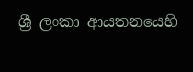ශ්‍රී ලංකා ආයතනයෙහි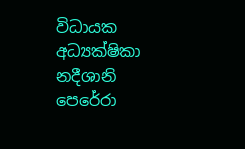විධායක අධ්‍යක්ෂිකා නදීශානි පෙරේරා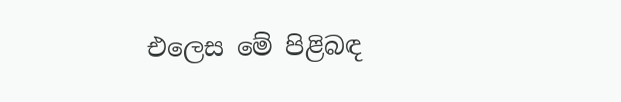එලෙස මේ පිළිබඳ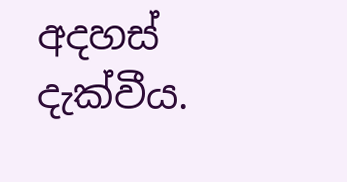අදහස් දැක්වීය.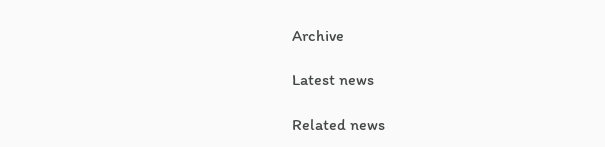Archive

Latest news

Related news